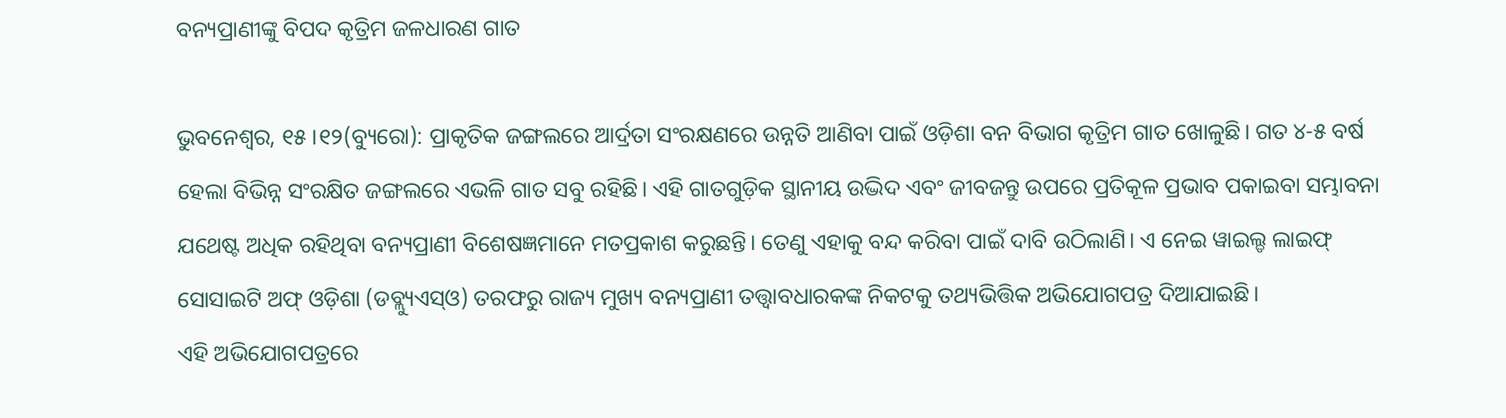ବନ୍ୟପ୍ରାଣୀଙ୍କୁ ବିପଦ କୃତ୍ରିମ ଜଳଧାରଣ ଗାତ

ଭୁବନେଶ୍ୱର, ୧୫।୧୨(ବ୍ୟୁରୋ): ପ୍ରାକୃତିକ ଜଙ୍ଗଲରେ ଆର୍ଦ୍ରତା ସଂରକ୍ଷଣରେ ଉନ୍ନତି ଆଣିବା ପାଇଁ ଓଡ଼ିଶା ବନ ବିଭାଗ କୃତ୍ରିମ ଗାତ ଖୋଳୁଛି। ଗତ ୪-୫ ବର୍ଷ ହେଲା ବିଭିନ୍ନ ସଂରକ୍ଷିତ ଜଙ୍ଗଲରେ ଏଭଳି ଗାତ ସବୁ ରହିଛି। ଏହି ଗାତଗୁଡ଼ିକ ସ୍ଥାନୀୟ ଉଦ୍ଭିଦ ଏବଂ ଜୀବଜନ୍ତୁ ଉପରେ ପ୍ରତିକୂଳ ପ୍ରଭାବ ପକାଇବା ସମ୍ଭାବନା ଯଥେଷ୍ଟ ଅଧିକ ରହିଥିବା ବନ୍ୟପ୍ରାଣୀ ବିଶେଷଜ୍ଞମାନେ ମତପ୍ରକାଶ କରୁଛନ୍ତି। ତେଣୁ ଏହାକୁ ବନ୍ଦ କରିବା ପାଇଁ ଦାବି ଉଠିଲାଣି। ଏ ନେଇ ୱାଇଲ୍ଡ ଲାଇଫ୍‌ ସୋସାଇଟି ଅଫ୍‌ ଓଡ଼ିଶା (ଡବ୍ଲ୍ୟୁଏସ୍‌ଓ) ତରଫରୁ ରାଜ୍ୟ ମୁଖ୍ୟ ବନ୍ୟପ୍ରାଣୀ ତତ୍ତ୍ୱାବଧାରକଙ୍କ ନିକଟକୁ ତଥ୍ୟଭିତ୍ତିକ ଅଭିଯୋଗପତ୍ର ଦିଆଯାଇଛି।
ଏହି ଅଭିଯୋଗପତ୍ରରେ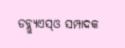ଡବ୍ଲ୍ୟୁଏସ୍‌ଓ ସମ୍ପାଦକ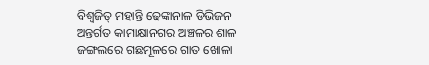ବିଶ୍ବଜିତ୍‌ ମହାନ୍ତି ଢେଙ୍କାନାଳ ଡିଭିଜନ ଅନ୍ତର୍ଗତ କାମାକ୍ଷାନଗର ଅଞ୍ଚଳର ଶାଳ ଜଙ୍ଗଲରେ ଗଛମୂଳରେ ଗାତ ଖୋଳା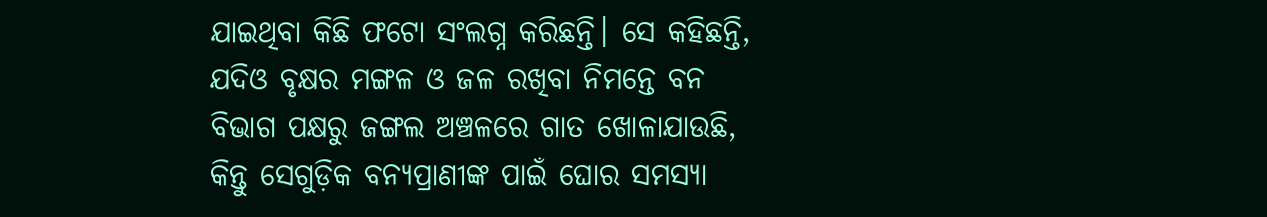ଯାଇଥିବା କିଛି ଫଟୋ ସଂଲଗ୍ନ କରିଛନ୍ତି। ସେ କହିଛନ୍ତି, ଯଦିଓ ବୃକ୍ଷର ମଙ୍ଗଳ ଓ ଜଳ ରଖିବା ନିମନ୍ତେ ବନ ବିଭାଗ ପକ୍ଷରୁ ଜଙ୍ଗଲ ଅଞ୍ଚଳରେ ଗାତ ଖୋଳାଯାଉଛି, କିନ୍ତୁ ସେଗୁଡ଼ିକ ବନ୍ୟପ୍ରାଣୀଙ୍କ ପାଇଁ ଘୋର ସମସ୍ୟା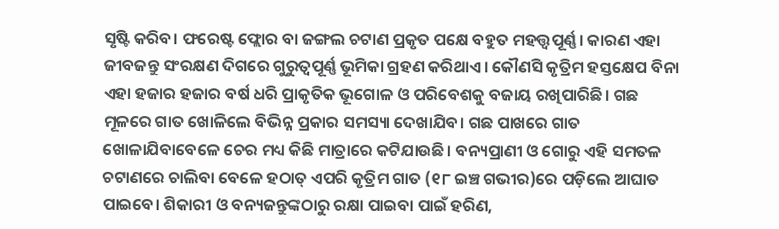ସୃଷ୍ଟି କରିବ। ଫରେଷ୍ଟ ଫ୍ଲୋର ବା ଜଙ୍ଗଲ ଚଟାଣ ପ୍ରକୃତ ପକ୍ଷେ ବହୁତ ମହତ୍ତ୍ୱପୂର୍ଣ୍ଣ। କାରଣ ଏହା ଜୀବଜନ୍ତୁ ସଂରକ୍ଷଣ ଦିଗରେ ଗୁରୁତ୍ୱପୂର୍ଣ୍ଣ ଭୂମିକା ଗ୍ରହଣ କରିଥାଏ। କୌଣସି କୃତ୍ରିମ ହସ୍ତକ୍ଷେପ ବିନା ଏହା ହଜାର ହଜାର ବର୍ଷ ଧରି ପ୍ରାକୃତିକ ଭୂଗୋଳ ଓ ପରିବେଶକୁ ବଜାୟ ରଖିପାରିଛି। ଗଛ ମୂଳରେ ଗାତ ଖୋଳିଲେ ବିଭିନ୍ନ ପ୍ରକାର ସମସ୍ୟା ଦେଖାଯିବ। ଗଛ ପାଖରେ ଗାତ ଖୋଳାଯିବାବେଳେ ଚେର ମଧ୍ୟ କିଛି ମାତ୍ରାରେ କଟିଯାଉଛି। ବନ୍ୟପ୍ରାଣୀ ଓ ଗୋରୁ ଏହି ସମତଳ ଚଟାଣରେ ଚାଲିବା ବେଳେ ହଠାତ୍‌ ଏପରି କୃତ୍ରିମ ଗାତ (୧୮ ଇଞ୍ଚ ଗଭୀର)ରେ ପଡ଼ିଲେ ଆଘାତ ପାଇବେ। ଶିକାରୀ ଓ ବନ୍ୟଜନ୍ତୁଙ୍କଠାରୁ ରକ୍ଷା ପାଇବା ପାଇଁ ହରିଣ,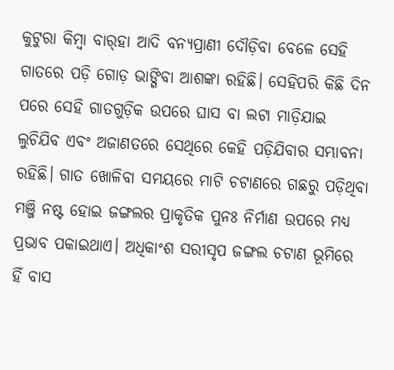କୁଟୁରା କିମ୍ବା ବାର୍‌ହା ଆଦି ବନ୍ୟପ୍ରାଣୀ ଦୌଡ଼ିବା ବେଳେ ସେହି ଗାତରେ ପଡ଼ି ଗୋଡ଼ ଭାଙ୍ଗିବା ଆଶଙ୍କା ରହିଛି। ସେହିପରି କିଛି ଦିନ ପରେ ସେହି ଗାତଗୁଡ଼ିକ ଉପରେ ଘାସ ବା ଲଟା ମାଡ଼ିଯାଇ ଲୁଚିଯିବ ଏବଂ ଅଜାଣତରେ ସେଥିରେ କେହି ପଡ଼ିଯିବାର ସମ୍ଭାବନା ରହିଛି। ଗାତ ଖୋଳିବା ସମୟରେ ମାଟି ଚଟାଣରେ ଗଛରୁ ପଡ଼ିଥିବା ମଞ୍ଜି ନଷ୍ଟ ହୋଇ ଜଙ୍ଗଲର ପ୍ରାକୃତିକ ପୁନଃ ନିର୍ମାଣ ଉପରେ ମଧ୍ୟ ପ୍ରଭାବ ପକାଇଥାଏ। ଅଧିକାଂଶ ସରୀସୃପ ଜଙ୍ଗଲ ଚଟାଣ ଭୂମିରେ ହିଁ ବାସ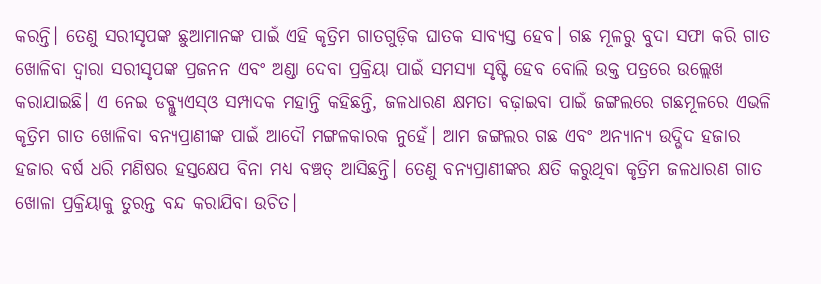କରନ୍ତି। ତେଣୁ ସରୀସୃପଙ୍କ ଛୁଆମାନଙ୍କ ପାଇଁ ଏହି କୃତ୍ରିମ ଗାତଗୁଡ଼ିକ ଘାତକ ସାବ୍ୟସ୍ତ ହେବ। ଗଛ ମୂଳରୁ ବୁଦା ସଫା କରି ଗାତ ଖୋଳିବା ଦ୍ବାରା ସରୀସୃପଙ୍କ ପ୍ରଜନନ ଏବଂ ଅଣ୍ଡା ଦେବା ପ୍ରକ୍ରିୟା ପାଇଁ ସମସ୍ୟା ସୃଷ୍ଟି ହେବ ବୋଲି ଉକ୍ତ ପତ୍ରରେ ଉଲ୍ଲେଖ କରାଯାଇଛି। ଏ ନେଇ ଡବ୍ଲ୍ୟୁଏସ୍‌ଓ ସମ୍ପାଦକ ମହାନ୍ତି କହିଛନ୍ତି, ଜଳଧାରଣ କ୍ଷମତା ବଢ଼ାଇବା ପାଇଁ ଜଙ୍ଗଲରେ ଗଛମୂଳରେ ଏଭଳି କୃତ୍ରିମ ଗାତ ଖୋଳିବା ବନ୍ୟପ୍ରାଣୀଙ୍କ ପାଇଁ ଆଦୌ ମଙ୍ଗଳକାରକ ନୁହେଁ। ଆମ ଜଙ୍ଗଲର ଗଛ ଏବଂ ଅନ୍ୟାନ୍ୟ ଉଦ୍ଭିଦ ହଜାର ହଜାର ବର୍ଷ ଧରି ମଣିଷର ହସ୍ତକ୍ଷେପ ବିନା ମଧ୍ୟ ବଞ୍ଚତ୍ ଆସିଛନ୍ତି। ତେଣୁ ବନ୍ୟପ୍ରାଣୀଙ୍କର କ୍ଷତି କରୁଥିବା କୃତ୍ରିମ ଜଳଧାରଣ ଗାତ ଖୋଳା ପ୍ରକ୍ରିୟାକୁ ତୁରନ୍ତ ବନ୍ଦ କରାଯିବା ଉଚିତ।